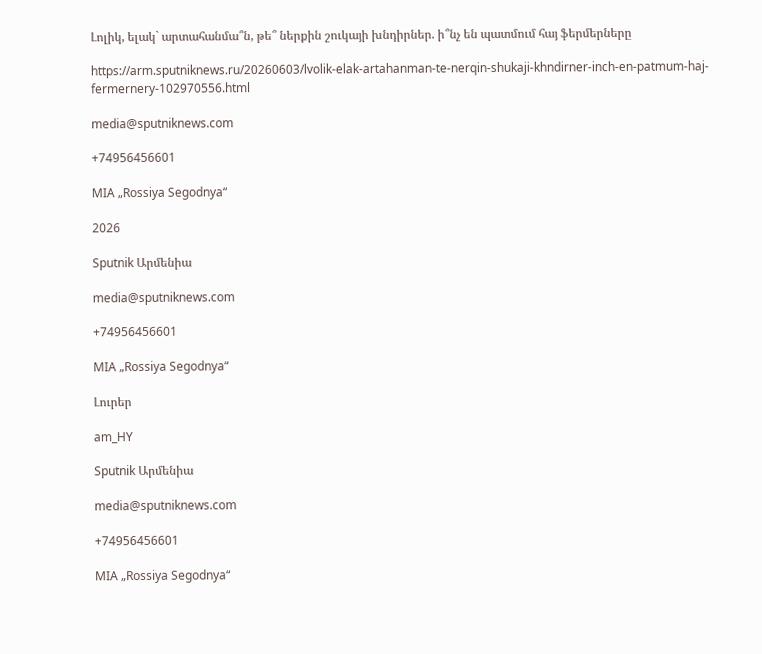Լոլիկ, ելակ` արտահանմա՞ն, թե՞ ներքին շուկայի խնդիրներ. ի՞նչ են պատմում հայ ֆերմերները

https://arm.sputniknews.ru/20260603/lvolik-elak-artahanman-te-nerqin-shukaji-khndirner-inch-en-patmum-haj-fermernery-102970556.html

media@sputniknews.com

+74956456601

MIA „Rossiya Segodnya“

2026

Sputnik Արմենիա

media@sputniknews.com

+74956456601

MIA „Rossiya Segodnya“

Լուրեր

am_HY

Sputnik Արմենիա

media@sputniknews.com

+74956456601

MIA „Rossiya Segodnya“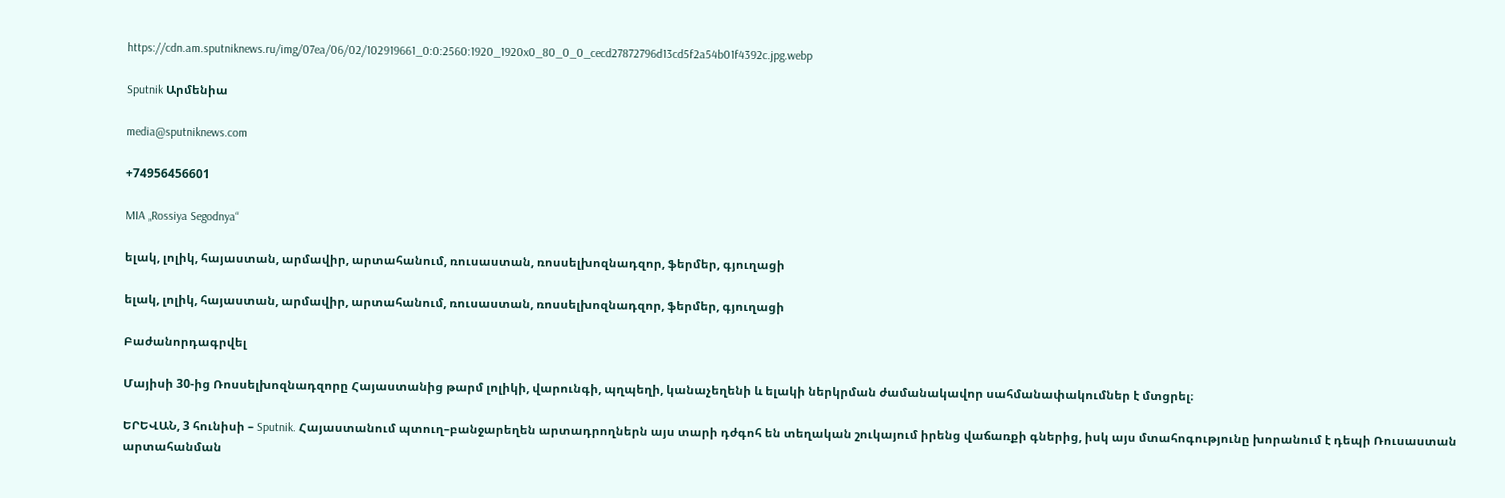https://cdn.am.sputniknews.ru/img/07ea/06/02/102919661_0:0:2560:1920_1920x0_80_0_0_cecd27872796d13cd5f2a54b01f4392c.jpg.webp

Sputnik Արմենիա

media@sputniknews.com

+74956456601

MIA „Rossiya Segodnya“

ելակ, լոլիկ, հայաստան, արմավիր, արտահանում, ռուսաստան, ռոսսելխոզնադզոր, ֆերմեր, գյուղացի

ելակ, լոլիկ, հայաստան, արմավիր, արտահանում, ռուսաստան, ռոսսելխոզնադզոր, ֆերմեր, գյուղացի

Բաժանորդագրվել

Մայիսի 30-ից Ռոսսելխոզնադզորը Հայաստանից թարմ լոլիկի, վարունգի, պղպեղի, կանաչեղենի և ելակի ներկրման ժամանակավոր սահմանափակումներ է մտցրել։

ԵՐԵՎԱՆ, 3 հունիսի – Sputnik. Հայաստանում պտուղ–բանջարեղեն արտադրողներն այս տարի դժգոհ են տեղական շուկայում իրենց վաճառքի գներից, իսկ այս մտահոգությունը խորանում է դեպի Ռուսաստան արտահանման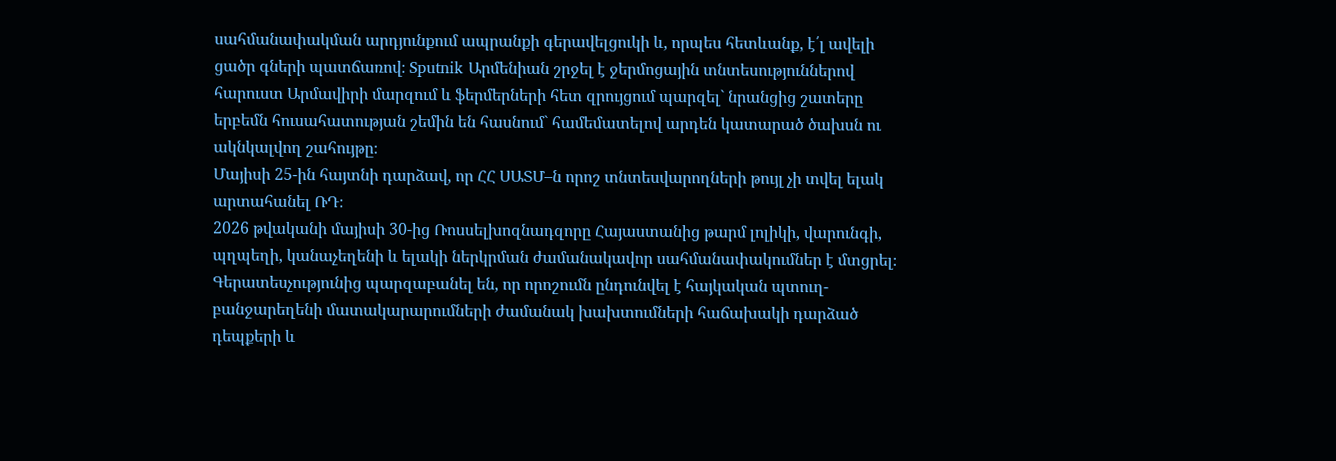սահմանափակման արդյունքում ապրանքի գերավելցուկի և, որպես հետևանք, է՛լ ավելի ցածր գների պատճառով։ Sputnik Արմենիան շրջել է ջերմոցային տնտեսություններով հարուստ Արմավիրի մարզում և ֆերմերների հետ զրույցում պարզել` նրանցից շատերը երբեմն հուսահատության շեմին են հասնում` համեմատելով արդեն կատարած ծախսն ու ակնկալվող շահույթը։
Մայիսի 25-ին հայտնի դարձավ, որ ՀՀ ՍԱՏՄ–ն որոշ տնտեսվարողների թույլ չի տվել ելակ արտահանել ՌԴ։
2026 թվականի մայիսի 30-ից Ռոսսելխոզնադզորը Հայաստանից թարմ լոլիկի, վարունգի, պղպեղի, կանաչեղենի և ելակի ներկրման ժամանակավոր սահմանափակումներ է մտցրել։ Գերատեսչությունից պարզաբանել են, որ որոշումն ընդունվել է հայկական պտուղ-բանջարեղենի մատակարարումների ժամանակ խախտումների հաճախակի դարձած դեպքերի և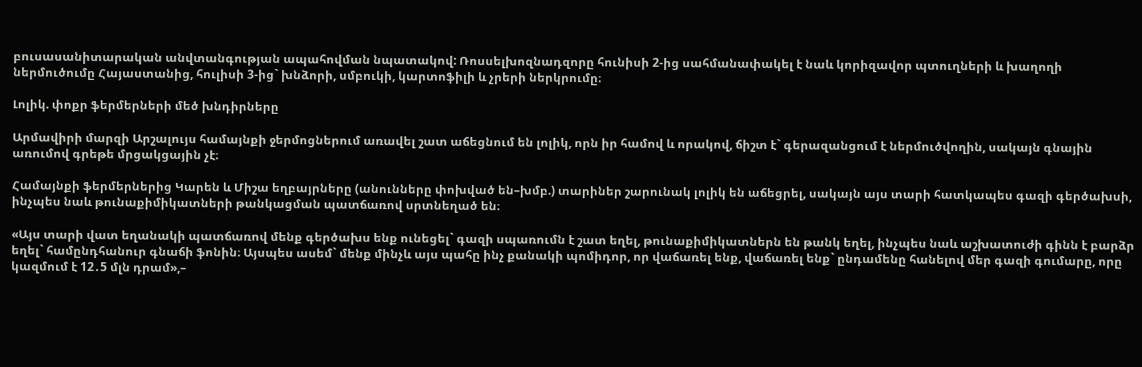բուսասանիտարական անվտանգության ապահովման նպատակով: Ռոսսելխոզնադզորը հունիսի 2-ից սահմանափակել է նաև կորիզավոր պտուղների և խաղողի ներմուծումը Հայաստանից, հուլիսի 3-ից` խնձորի, սմբուկի, կարտոֆիլի և չրերի ներկրումը։

Լոլիկ. փոքր ֆերմերների մեծ խնդիրները

Արմավիրի մարզի Արշալույս համայնքի ջերմոցներում առավել շատ աճեցնում են լոլիկ, որն իր համով և որակով, ճիշտ է` գերազանցում է ներմուծվողին, սակայն գնային առումով գրեթե մրցակցային չէ։

Համայնքի ֆերմերներից Կարեն և Միշա եղբայրները (անունները փոխված են–խմբ.) տարիներ շարունակ լոլիկ են աճեցրել, սակայն այս տարի հատկապես գազի գերծախսի, ինչպես նաև թունաքիմիկատների թանկացման պատճառով սրտնեղած են։

«Այս տարի վատ եղանակի պատճառով մենք գերծախս ենք ունեցել` գազի սպառումն է շատ եղել, թունաքիմիկատներն են թանկ եղել, ինչպես նաև աշխատուժի գինն է բարձր եղել` համընդհանուր գնաճի ֆոնին։ Այսպես ասեմ` մենք մինչև այս պահը ինչ քանակի պոմիդոր, որ վաճառել ենք, վաճառել ենք` ընդամենը հանելով մեր գազի գումարը, որը կազմում է 12․5 մլն դրամ»,–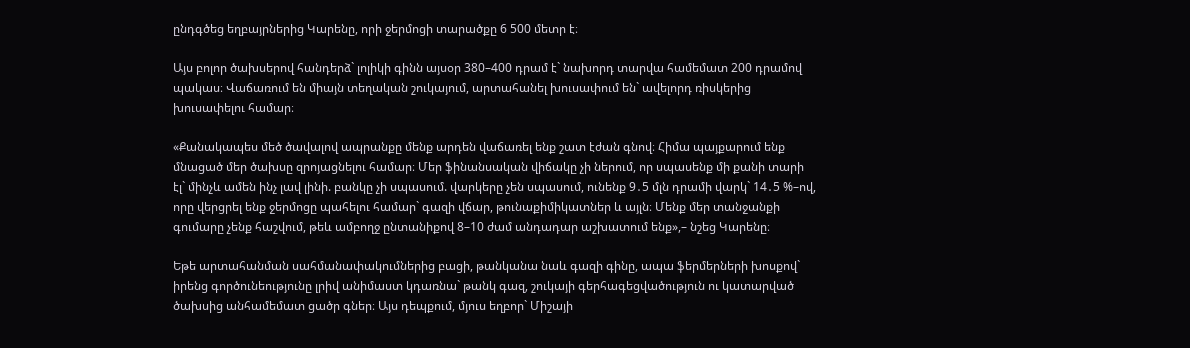ընդգծեց եղբայրներից Կարենը, որի ջերմոցի տարածքը 6 500 մետր է։

Այս բոլոր ծախսերով հանդերձ` լոլիկի գինն այսօր 380–400 դրամ է` նախորդ տարվա համեմատ 200 դրամով պակաս։ Վաճառում են միայն տեղական շուկայում, արտահանել խուսափում են` ավելորդ ռիսկերից խուսափելու համար։

«Քանակապես մեծ ծավալով ապրանքը մենք արդեն վաճառել ենք շատ էժան գնով։ Հիմա պայքարում ենք մնացած մեր ծախսը զրոյացնելու համար։ Մեր ֆինանսական վիճակը չի ներում, որ սպասենք մի քանի տարի էլ` մինչև ամեն ինչ լավ լինի. բանկը չի սպասում. վարկերը չեն սպասում, ունենք 9․5 մլն դրամի վարկ` 14․5 %–ով, որը վերցրել ենք ջերմոցը պահելու համար` գազի վճար, թունաքիմիկատներ և այլն։ Մենք մեր տանջանքի գումարը չենք հաշվում, թեև ամբողջ ընտանիքով 8–10 ժամ անդադար աշխատում ենք»,– նշեց Կարենը։

Եթե արտահանման սահմանափակումներից բացի, թանկանա նաև գազի գինը, ապա ֆերմերների խոսքով` իրենց գործունեությունը լրիվ անիմաստ կդառնա` թանկ գազ, շուկայի գերհագեցվածություն ու կատարված ծախսից անհամեմատ ցածր գներ։ Այս դեպքում, մյուս եղբոր` Միշայի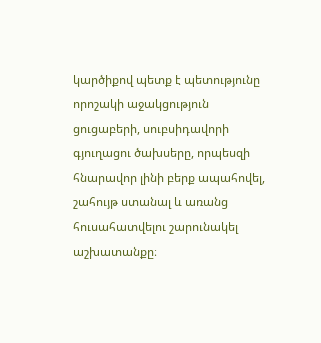կարծիքով պետք է պետությունը որոշակի աջակցություն ցուցաբերի, սուբսիդավորի գյուղացու ծախսերը, որպեսզի հնարավոր լինի բերք ապահովել, շահույթ ստանալ և առանց հուսահատվելու շարունակել աշխատանքը։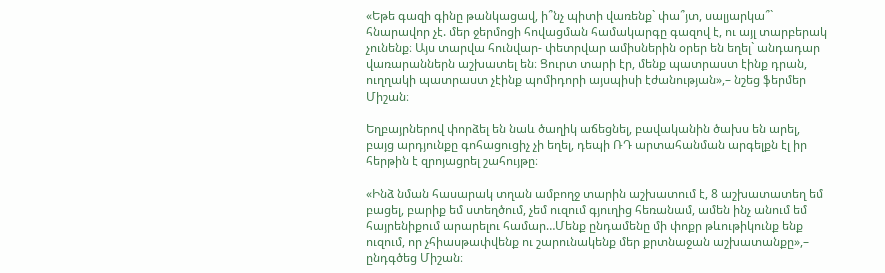«Եթե գազի գինը թանկացավ, ի՞նչ պիտի վառենք` փա՞յտ, սալյարկա՞` հնարավոր չէ. մեր ջերմոցի հովացման համակարգը գազով է, ու այլ տարբերակ չունենք։ Այս տարվա հունվար- փետրվար ամիսներին օրեր են եղել` անդադար վառարաններն աշխատել են։ Ցուրտ տարի էր, մենք պատրաստ էինք դրան, ուղղակի պատրաստ չէինք պոմիդորի այսպիսի էժանության»,– նշեց ֆերմեր Միշան։

Եղբայրներով փորձել են նաև ծաղիկ աճեցնել, բավականին ծախս են արել, բայց արդյունքը գոհացուցիչ չի եղել, դեպի ՌԴ արտահանման արգելքն էլ իր հերթին է զրոյացրել շահույթը։

«Ինձ նման հասարակ տղան ամբողջ տարին աշխատում է, 8 աշխատատեղ եմ բացել, բարիք եմ ստեղծում, չեմ ուզում գյուղից հեռանամ, ամեն ինչ անում եմ հայրենիքում արարելու համար…Մենք ընդամենը մի փոքր թևութիկունք ենք ուզում, որ չհիասթափվենք ու շարունակենք մեր քրտնաջան աշխատանքը»,– ընդգծեց Միշան։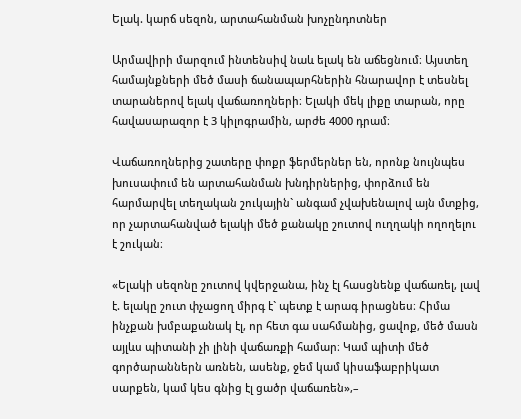Ելակ. կարճ սեզոն, արտահանման խոչընդոտներ

Արմավիրի մարզում ինտենսիվ նաև ելակ են աճեցնում։ Այստեղ համայնքների մեծ մասի ճանապարհներին հնարավոր է տեսնել տարաներով ելակ վաճառողների։ Ելակի մեկ լիքը տարան, որը հավասարազոր է 3 կիլոգրամին, արժե 4000 դրամ։

Վաճառողներից շատերը փոքր ֆերմերներ են, որոնք նույնպես խուսափում են արտահանման խնդիրներից, փորձում են հարմարվել տեղական շուկային` անգամ չվախենալով այն մտքից, որ չարտահանված ելակի մեծ քանակը շուտով ուղղակի ողողելու է շուկան։

«Ելակի սեզոնը շուտով կվերջանա, ինչ էլ հասցնենք վաճառել, լավ է. ելակը շուտ փչացող միրգ է` պետք է արագ իրացնես։ Հիմա ինչքան խմբաքանակ էլ, որ հետ գա սահմանից, ցավոք, մեծ մասն այլևս պիտանի չի լինի վաճառքի համար։ Կամ պիտի մեծ գործարաններն առնեն, ասենք, ջեմ կամ կիսաֆաբրիկատ սարքեն, կամ կես գնից էլ ցածր վաճառեն»,–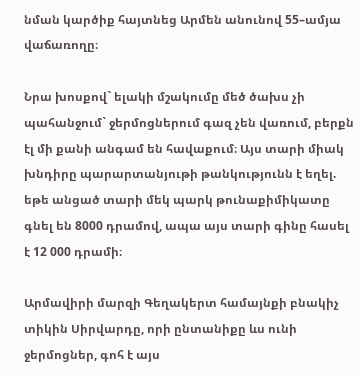նման կարծիք հայտնեց Արմեն անունով 55–ամյա վաճառողը։

Նրա խոսքով` ելակի մշակումը մեծ ծախս չի պահանջում` ջերմոցներում գազ չեն վառում, բերքն էլ մի քանի անգամ են հավաքում։ Այս տարի միակ խնդիրը պարարտանյութի թանկությունն է եղել. եթե անցած տարի մեկ պարկ թունաքիմիկատը գնել են 8000 դրամով, ապա այս տարի գինը հասել է 12 000 դրամի։

Արմավիրի մարզի Գեղակերտ համայնքի բնակիչ տիկին Սիրվարդը, որի ընտանիքը ևս ունի ջերմոցներ, գոհ է այս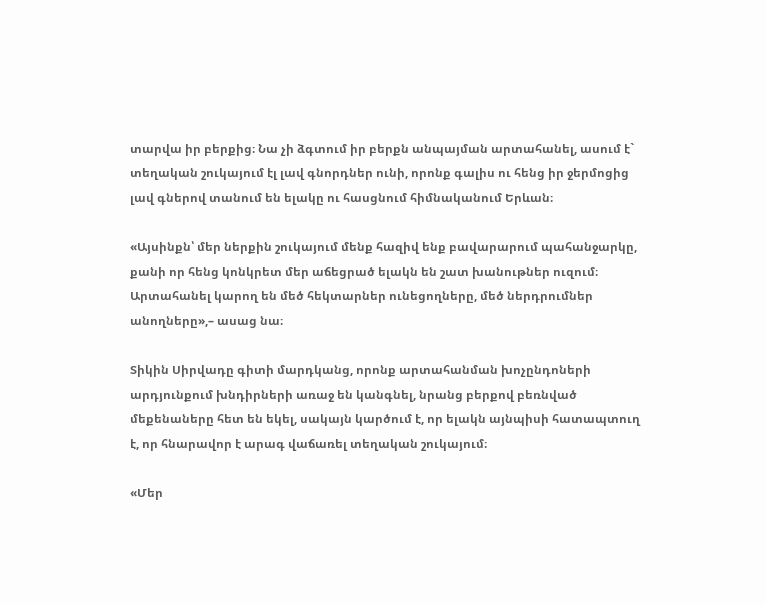տարվա իր բերքից։ Նա չի ձգտում իր բերքն անպայման արտահանել, ասում է` տեղական շուկայում էլ լավ գնորդներ ունի, որոնք գալիս ու հենց իր ջերմոցից լավ գներով տանում են ելակը ու հասցնում հիմնականում Երևան։

«Այսինքն՝ մեր ներքին շուկայում մենք հազիվ ենք բավարարում պահանջարկը, քանի որ հենց կոնկրետ մեր աճեցրած ելակն են շատ խանութներ ուզում։ Արտահանել կարող են մեծ հեկտարներ ունեցողները, մեծ ներդրումներ անողները»,– ասաց նա։

Տիկին Սիրվադը գիտի մարդկանց, որոնք արտահանման խոչընդոների արդյունքում խնդիրների առաջ են կանգնել, նրանց բերքով բեռնված մեքենաները հետ են եկել, սակայն կարծում է, որ ելակն այնպիսի հատապտուղ է, որ հնարավոր է արագ վաճառել տեղական շուկայում։

«Մեր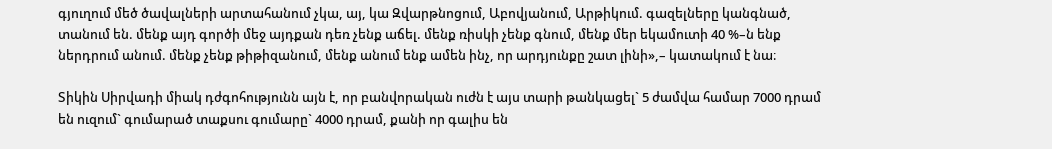գյուղում մեծ ծավալների արտահանում չկա, այ, կա Զվարթնոցում, Աբովյանում, Արթիկում. գազելները կանգնած, տանում են. մենք այդ գործի մեջ այդքան դեռ չենք աճել. մենք ռիսկի չենք գնում, մենք մեր եկամուտի 40 %–ն ենք ներդրում անում. մենք չենք թիթիզանում, մենք անում ենք ամեն ինչ, որ արդյունքը շատ լինի»,– կատակում է նա։

Տիկին Սիրվադի միակ դժգոհությունն այն է, որ բանվորական ուժն է այս տարի թանկացել` 5 ժամվա համար 7000 դրամ են ուզում` գումարած տաքսու գումարը` 4000 դրամ, քանի որ գալիս են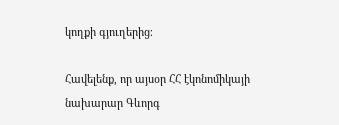կողքի գյուղերից։

Հավելենք, որ այսօր ՀՀ էկոնոմիկայի նախարար Գևորգ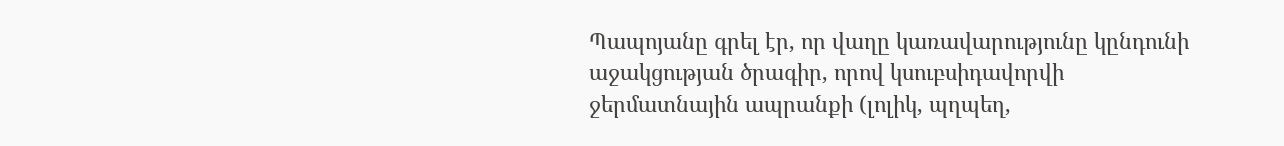Պապոյանը գրել էր, որ վաղը կառավարությունը կընդունի աջակցության ծրագիր, որով կսուբսիդավորվի ջերմատնային ապրանքի (լոլիկ, պղպեղ,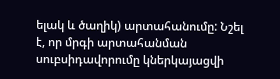ելակ և ծաղիկ) արտահանումը: Նշել է, որ մրգի արտահանման սուբսիդավորումը կներկայացվի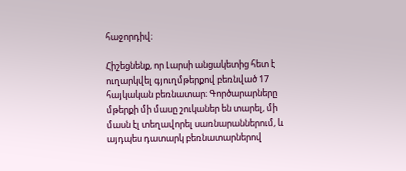հաջորդիվ։

Հիշեցնենք, որ Լարսի անցակետից հետ է ուղարկվել գյուղմթերքով բեռնված 17 հայկական բեռնատար։ Գործարարները մթերքի մի մասը շուկաներ են տարել, մի մասն էլ տեղավորել սառնարաններում, և այդպես դատարկ բեռնատարներով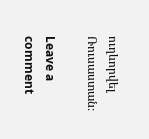ուղևորվել Ռուսաստան։

Leave a comment